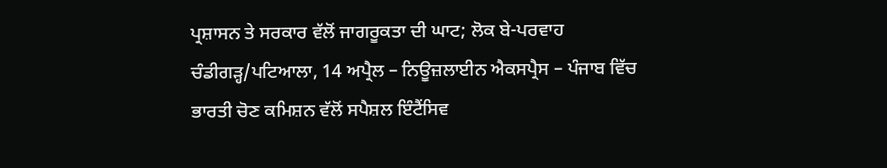ਪ੍ਰਸ਼ਾਸਨ ਤੇ ਸਰਕਾਰ ਵੱਲੋਂ ਜਾਗਰੂਕਤਾ ਦੀ ਘਾਟ; ਲੋਕ ਬੇ-ਪਰਵਾਹ
ਚੰਡੀਗੜ੍ਹ/ਪਟਿਆਲਾ, 14 ਅਪ੍ਰੈਲ – ਨਿਊਜ਼ਲਾਈਨ ਐਕਸਪ੍ਰੈਸ – ਪੰਜਾਬ ਵਿੱਚ ਭਾਰਤੀ ਚੋਣ ਕਮਿਸ਼ਨ ਵੱਲੋਂ ਸਪੈਸ਼ਲ ਇੰਟੈਂਸਿਵ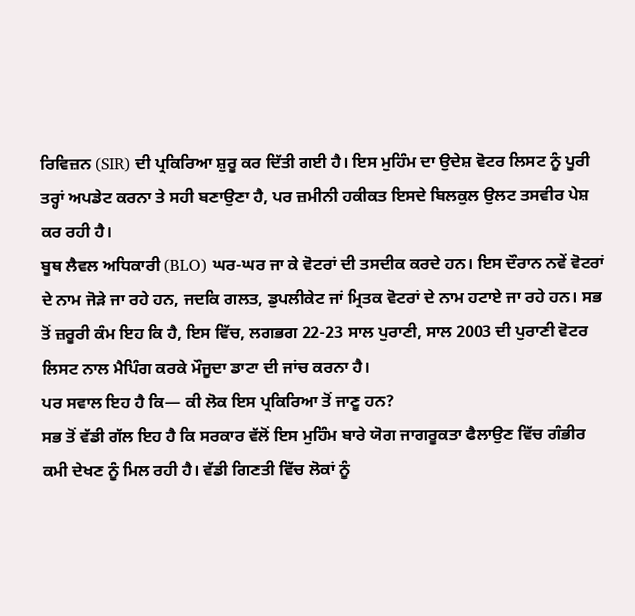ਰਿਵਿਜ਼ਨ (SIR) ਦੀ ਪ੍ਰਕਿਰਿਆ ਸ਼ੁਰੂ ਕਰ ਦਿੱਤੀ ਗਈ ਹੈ। ਇਸ ਮੁਹਿੰਮ ਦਾ ਉਦੇਸ਼ ਵੋਟਰ ਲਿਸਟ ਨੂੰ ਪੂਰੀ ਤਰ੍ਹਾਂ ਅਪਡੇਟ ਕਰਨਾ ਤੇ ਸਹੀ ਬਣਾਉਣਾ ਹੈ, ਪਰ ਜ਼ਮੀਨੀ ਹਕੀਕਤ ਇਸਦੇ ਬਿਲਕੁਲ ਉਲਟ ਤਸਵੀਰ ਪੇਸ਼ ਕਰ ਰਹੀ ਹੈ।
ਬੂਥ ਲੈਵਲ ਅਧਿਕਾਰੀ (BLO) ਘਰ-ਘਰ ਜਾ ਕੇ ਵੋਟਰਾਂ ਦੀ ਤਸਦੀਕ ਕਰਦੇ ਹਨ। ਇਸ ਦੌਰਾਨ ਨਵੇਂ ਵੋਟਰਾਂ ਦੇ ਨਾਮ ਜੋੜੇ ਜਾ ਰਹੇ ਹਨ, ਜਦਕਿ ਗਲਤ, ਡੁਪਲੀਕੇਟ ਜਾਂ ਮ੍ਰਿਤਕ ਵੋਟਰਾਂ ਦੇ ਨਾਮ ਹਟਾਏ ਜਾ ਰਹੇ ਹਨ। ਸਭ ਤੋਂ ਜ਼ਰੂਰੀ ਕੰਮ ਇਹ ਕਿ ਹੈ, ਇਸ ਵਿੱਚ, ਲਗਭਗ 22-23 ਸਾਲ ਪੁਰਾਣੀ, ਸਾਲ 2003 ਦੀ ਪੁਰਾਣੀ ਵੋਟਰ ਲਿਸਟ ਨਾਲ ਮੈਪਿੰਗ ਕਰਕੇ ਮੌਜੂਦਾ ਡਾਟਾ ਦੀ ਜਾਂਚ ਕਰਨਾ ਹੈ।
ਪਰ ਸਵਾਲ ਇਹ ਹੈ ਕਿ— ਕੀ ਲੋਕ ਇਸ ਪ੍ਰਕਿਰਿਆ ਤੋਂ ਜਾਣੂ ਹਨ?
ਸਭ ਤੋਂ ਵੱਡੀ ਗੱਲ ਇਹ ਹੈ ਕਿ ਸਰਕਾਰ ਵੱਲੋਂ ਇਸ ਮੁਹਿੰਮ ਬਾਰੇ ਯੋਗ ਜਾਗਰੂਕਤਾ ਫੈਲਾਉਣ ਵਿੱਚ ਗੰਭੀਰ ਕਮੀ ਦੇਖਣ ਨੂੰ ਮਿਲ ਰਹੀ ਹੈ। ਵੱਡੀ ਗਿਣਤੀ ਵਿੱਚ ਲੋਕਾਂ ਨੂੰ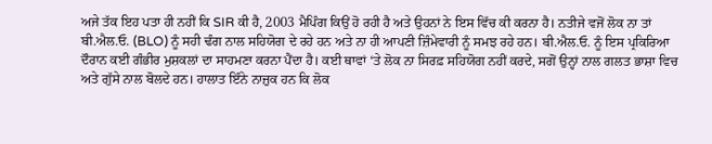ਅਜੇ ਤੱਕ ਇਹ ਪਤਾ ਹੀ ਨਹੀਂ ਕਿ SIR ਕੀ ਹੈ, 2003 ਮੈਪਿੰਗ ਕਿਉਂ ਹੋ ਰਹੀ ਹੈ ਅਤੇ ਉਹਨਾਂ ਨੇ ਇਸ ਵਿੱਚ ਕੀ ਕਰਨਾ ਹੈ। ਨਤੀਜੇ ਵਜੋਂ ਲੋਕ ਨਾ ਤਾਂ ਬੀ.ਐਲ.ਓ. (BLO) ਨੂੰ ਸਹੀ ਢੰਗ ਨਾਲ ਸਹਿਯੋਗ ਦੇ ਰਹੇ ਹਨ ਅਤੇ ਨਾ ਹੀ ਆਪਣੀ ਜ਼ਿੰਮੇਵਾਰੀ ਨੂੰ ਸਮਝ ਰਹੇ ਹਨ। ਬੀ.ਐਲ.ਓ. ਨੂੰ ਇਸ ਪ੍ਰਕਿਰਿਆ ਦੌਰਾਨ ਕਈ ਗੰਭੀਰ ਮੁਸ਼ਕਲਾਂ ਦਾ ਸਾਹਮਣਾ ਕਰਨਾ ਪੈਂਦਾ ਹੈ। ਕਈ ਥਾਵਾਂ ‘ਤੇ ਲੋਕ ਨਾ ਸਿਰਫ਼ ਸਹਿਯੋਗ ਨਹੀਂ ਕਰਦੇ, ਸਗੋਂ ਉਨ੍ਹਾਂ ਨਾਲ ਗਲਤ ਭਾਸ਼ਾ ਵਿਚ ਅਤੇ ਗੁੱਸੇ ਨਾਲ ਬੋਲਦੇ ਹਨ। ਹਾਲਾਤ ਇੰਨੇ ਨਾਜ਼ੁਕ ਹਨ ਕਿ ਲੋਕ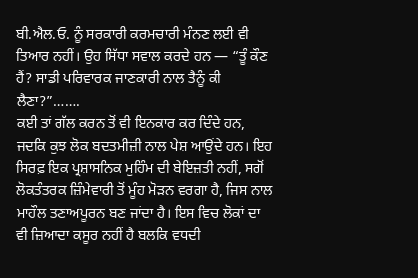ਬੀ.ਐਲ.ਓ. ਨੂੰ ਸਰਕਾਰੀ ਕਰਮਚਾਰੀ ਮੰਨਣ ਲਈ ਵੀ ਤਿਆਰ ਨਹੀਂ। ਉਹ ਸਿੱਧਾ ਸਵਾਲ ਕਰਦੇ ਹਨ — “ਤੂੰ ਕੌਣ ਹੈਂ? ਸਾਡੀ ਪਰਿਵਾਰਕ ਜਾਣਕਾਰੀ ਨਾਲ ਤੈਨੂੰ ਕੀ ਲੈਣਾ?”…….
ਕਈ ਤਾਂ ਗੱਲ ਕਰਨ ਤੋਂ ਵੀ ਇਨਕਾਰ ਕਰ ਦਿੰਦੇ ਹਨ, ਜਦਕਿ ਕੁਝ ਲੋਕ ਬਦਤਮੀਜ਼ੀ ਨਾਲ ਪੇਸ਼ ਆਉਂਦੇ ਹਨ। ਇਹ ਸਿਰਫ਼ ਇਕ ਪ੍ਰਸ਼ਾਸਨਿਕ ਮੁਹਿੰਮ ਦੀ ਬੇਇਜ਼ਤੀ ਨਹੀਂ, ਸਗੋਂ ਲੋਕਤੰਤਰਕ ਜ਼ਿੰਮੇਵਾਰੀ ਤੋਂ ਮੂੰਹ ਮੋੜਨ ਵਰਗਾ ਹੈ, ਜਿਸ ਨਾਲ ਮਾਹੌਲ ਤਣਾਅਪੂਰਨ ਬਣ ਜਾਂਦਾ ਹੈ। ਇਸ ਵਿਚ ਲੋਕਾਂ ਦਾ ਵੀ ਜ਼ਿਆਦਾ ਕਸੂਰ ਨਹੀਂ ਹੈ ਬਲਕਿ ਵਧਦੀ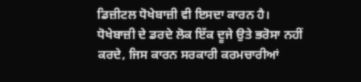ਡਿਜ਼ੀਟਲ ਧੋਖੇਬਾਜ਼ੀ ਵੀ ਇਸਦਾ ਕਾਰਨ ਹੈ। ਧੋਖੇਬਾਜ਼ੀ ਦੇ ਡਰਦੇ ਲੋਕ ਇੱਕ ਦੂਜੇ ਉਤੇ ਭਰੋਸਾ ਨਹੀਂ ਕਰਦੇ, ਜਿਸ ਕਾਰਨ ਸਰਕਾਰੀ ਕਰਮਚਾਰੀਆਂ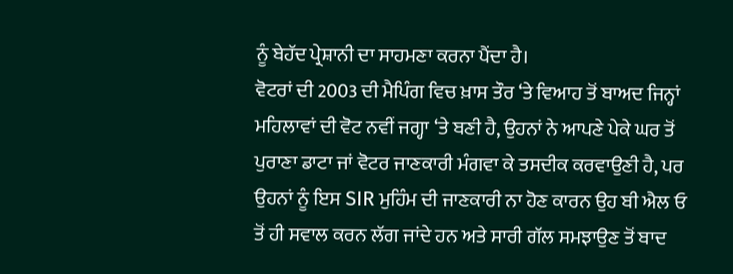ਨੂੰ ਬੇਹੱਦ ਪ੍ਰੇਸ਼ਾਨੀ ਦਾ ਸਾਹਮਣਾ ਕਰਨਾ ਪੈਂਦਾ ਹੈ।
ਵੋਟਰਾਂ ਦੀ 2003 ਦੀ ਮੈਪਿੰਗ ਵਿਚ ਖ਼ਾਸ ਤੌਰ ‘ਤੇ ਵਿਆਹ ਤੋਂ ਬਾਅਦ ਜਿਨ੍ਹਾਂ ਮਹਿਲਾਵਾਂ ਦੀ ਵੋਟ ਨਵੀਂ ਜਗ੍ਹਾ ‘ਤੇ ਬਣੀ ਹੈ, ਉਹਨਾਂ ਨੇ ਆਪਣੇ ਪੇਕੇ ਘਰ ਤੋਂ ਪੁਰਾਣਾ ਡਾਟਾ ਜਾਂ ਵੋਟਰ ਜਾਣਕਾਰੀ ਮੰਗਵਾ ਕੇ ਤਸਦੀਕ ਕਰਵਾਉਣੀ ਹੈ, ਪਰ ਉਹਨਾਂ ਨੂੰ ਇਸ SIR ਮੁਹਿੰਮ ਦੀ ਜਾਣਕਾਰੀ ਨਾ ਹੋਣ ਕਾਰਨ ਉਹ ਬੀ ਐਲ ਓ ਤੋਂ ਹੀ ਸਵਾਲ ਕਰਨ ਲੱਗ ਜਾਂਦੇ ਹਨ ਅਤੇ ਸਾਰੀ ਗੱਲ ਸਮਝਾਉਣ ਤੋਂ ਬਾਦ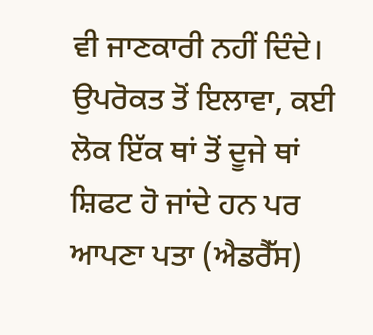ਵੀ ਜਾਣਕਾਰੀ ਨਹੀਂ ਦਿੰਦੇ।
ਉਪਰੋਕਤ ਤੋਂ ਇਲਾਵਾ, ਕਈ ਲੋਕ ਇੱਕ ਥਾਂ ਤੋਂ ਦੂਜੇ ਥਾਂ ਸ਼ਿਫਟ ਹੋ ਜਾਂਦੇ ਹਨ ਪਰ ਆਪਣਾ ਪਤਾ (ਐਡਰੈੱਸ)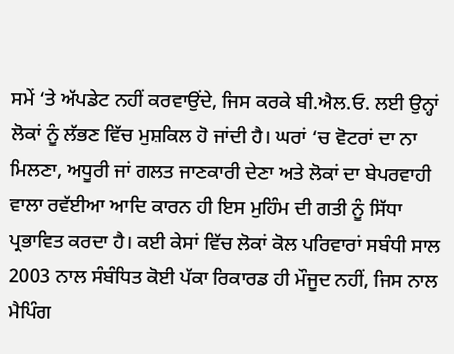ਸਮੇਂ ‘ਤੇ ਅੱਪਡੇਟ ਨਹੀਂ ਕਰਵਾਉਂਦੇ, ਜਿਸ ਕਰਕੇ ਬੀ.ਐਲ.ਓ. ਲਈ ਉਨ੍ਹਾਂ ਲੋਕਾਂ ਨੂੰ ਲੱਭਣ ਵਿੱਚ ਮੁਸ਼ਕਿਲ ਹੋ ਜਾਂਦੀ ਹੈ। ਘਰਾਂ ‘ਚ ਵੋਟਰਾਂ ਦਾ ਨਾ ਮਿਲਣਾ, ਅਧੂਰੀ ਜਾਂ ਗਲਤ ਜਾਣਕਾਰੀ ਦੇਣਾ ਅਤੇ ਲੋਕਾਂ ਦਾ ਬੇਪਰਵਾਹੀ ਵਾਲਾ ਰਵੱਈਆ ਆਦਿ ਕਾਰਨ ਹੀ ਇਸ ਮੁਹਿੰਮ ਦੀ ਗਤੀ ਨੂੰ ਸਿੱਧਾ ਪ੍ਰਭਾਵਿਤ ਕਰਦਾ ਹੈ। ਕਈ ਕੇਸਾਂ ਵਿੱਚ ਲੋਕਾਂ ਕੋਲ ਪਰਿਵਾਰਾਂ ਸਬੰਧੀ ਸਾਲ 2003 ਨਾਲ ਸੰਬੰਧਿਤ ਕੋਈ ਪੱਕਾ ਰਿਕਾਰਡ ਹੀ ਮੌਜੂਦ ਨਹੀਂ, ਜਿਸ ਨਾਲ ਮੈਪਿੰਗ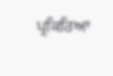ਪ੍ਰਕਿਰਿਆ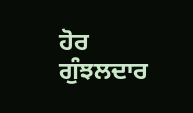ਹੋਰ ਗੁੰਝਲਦਾਰ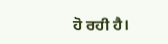ਹੋ ਰਹੀ ਹੈ।